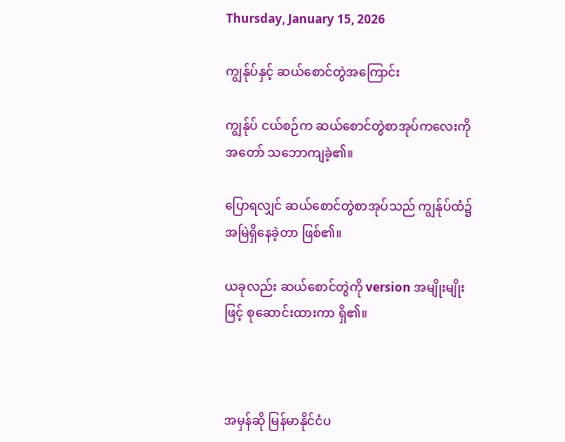Thursday, January 15, 2026

ကျွန်ုပ်နှင့် ဆယ်စောင်တွဲအကြောင်း

ကျွန်ုပ် ငယ်စဉ်က ဆယ်စောင်တွဲစာအုပ်ကလေးကို အတော် သဘောကျခဲ့၏။

ပြောရလျှင် ဆယ်စောင်တွဲစာအုပ်သည် ကျွန်ုပ်ထံ၌ အမြဲရှိနေခဲ့တာ ဖြစ်၏။

ယခုလည်း ဆယ်စောင်တွဲကို version အမျိုးမျိုးဖြင့် စုဆောင်းထားကာ ရှိ၏။



အမှန်ဆို မြန်မာနိုင်ငံပ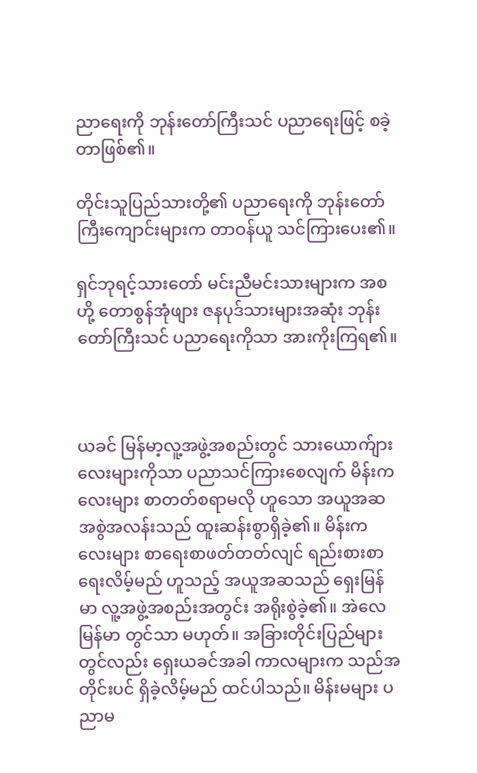ညာရေးကို ဘုန်းတော်ကြီးသင် ပညာရေးဖြင့် စခဲ့တာဖြစ်၏။

တိုင်းသူပြည်သားတို့၏ ပညာရေးကို ဘုန်းတော်ကြီးကျောင်းများက တာဝန်ယူ သင်ကြားပေး၏။

ရှင်ဘုရင့်သားတော် မင်းညီမင်းသားများက အစ ဟို့ တောစွန်အုံဖျား ဇနပုဒ်သားများအဆုံး ဘုန်းတော်ကြီးသင် ပညာရေးကိုသာ အားကိုးကြရ၏။



ယခင် မြန်မာ့လူ့အဖွဲ့အစည်းတွင် သားယောက်ျားလေးများကိုသာ ပညာသင်ကြားစေလျက် မိန်းကလေးများ စာတတ်စရာမလို ဟူသော အယူအဆ အစွဲအလန်းသည် ထူးဆန်းစွာရှိခဲ့၏။ မိန်းကလေးများ စာရေးစာဖတ်တတ်လျင် ရည်းစားစာရေးလိမ့်မည် ဟူသည့် အယူအဆသည် ရှေးမြန်မာ လူ့အဖွဲ့အစည်းအတွင်း အရိုးစွဲခဲ့၏။ အဲလေ မြန်မာ တွင်သာ မဟုတ်။ အခြားတိုင်းပြည်များတွင်လည်း ရှေးယခင်အခါ ကာလများက သည်အတိုင်းပင် ရှိခဲ့လိမ့်မည် ထင်ပါသည်။ မိန်းမများ ပညာမ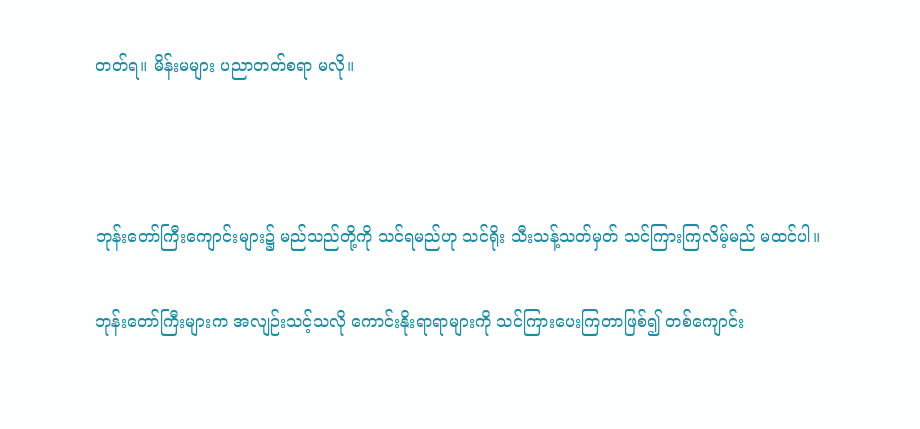တတ်ရ။ မိန်းမများ ပညာတတ်စရာ မလို။



ဘုန်းတော်ကြီးကျောင်းများ၌ မည်သည်တို့ကို သင်ရမည်ဟု သင်ရိုး သီးသန့်သတ်မှတ် သင်ကြားကြလိမ့်မည် မထင်ပါ။

ဘုန်းတော်ကြီးများက အလျဉ်းသင့်သလို ကောင်းနိုးရာရာများကို သင်ကြားပေးကြတာဖြစ်၍ တစ်ကျောင်း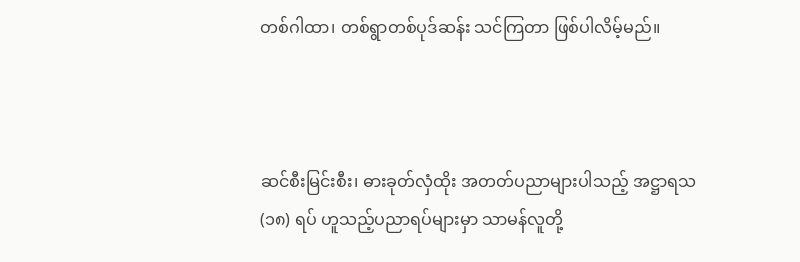တစ်ဂါထာ၊ တစ်ရွာတစ်ပုဒ်ဆန်း သင်ကြတာ ဖြစ်ပါလိမ့်မည်။



ဆင်စီးမြင်းစီး၊ ဓားခုတ်လှံထိုး အတတ်ပညာများပါသည့် အဋ္ဌာရသ (၁၈) ရပ် ဟူသည့်ပညာရပ်များမှာ သာမန်လူတို့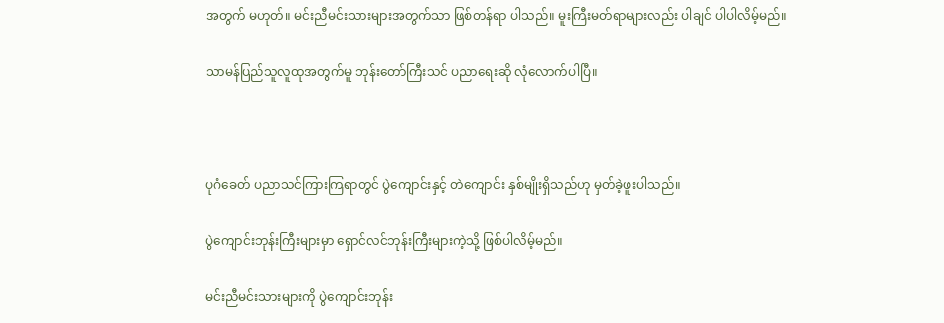အတွက် မဟုတ်။ မင်းညီမင်းသားများအတွက်သာ ဖြစ်တန်ရာ ပါသည်။ မူးကြီးမတ်ရာများလည်း ပါချင် ပါပါလိမ့်မည်။

သာမန်ပြည်သူလူထုအတွက်မူ ဘုန်းတော်ကြီးသင် ပညာရေးဆို လုံလောက်ပါပြီ။



ပုဂံခေတ် ပညာသင်ကြားကြရာတွင် ပွဲကျောင်းနှင့် တဲကျောင်း နှစ်မျိုးရှိသည်ဟု မှတ်ခဲ့ဖူးပါသည်။

ပွဲကျောင်းဘုန်းကြီးများမှာ ရှောင်လင်ဘုန်းကြီးများကဲ့သို့ ဖြစ်ပါလိမ့်မည်။

မင်းညီမင်းသားများကို ပွဲကျောင်းဘုန်း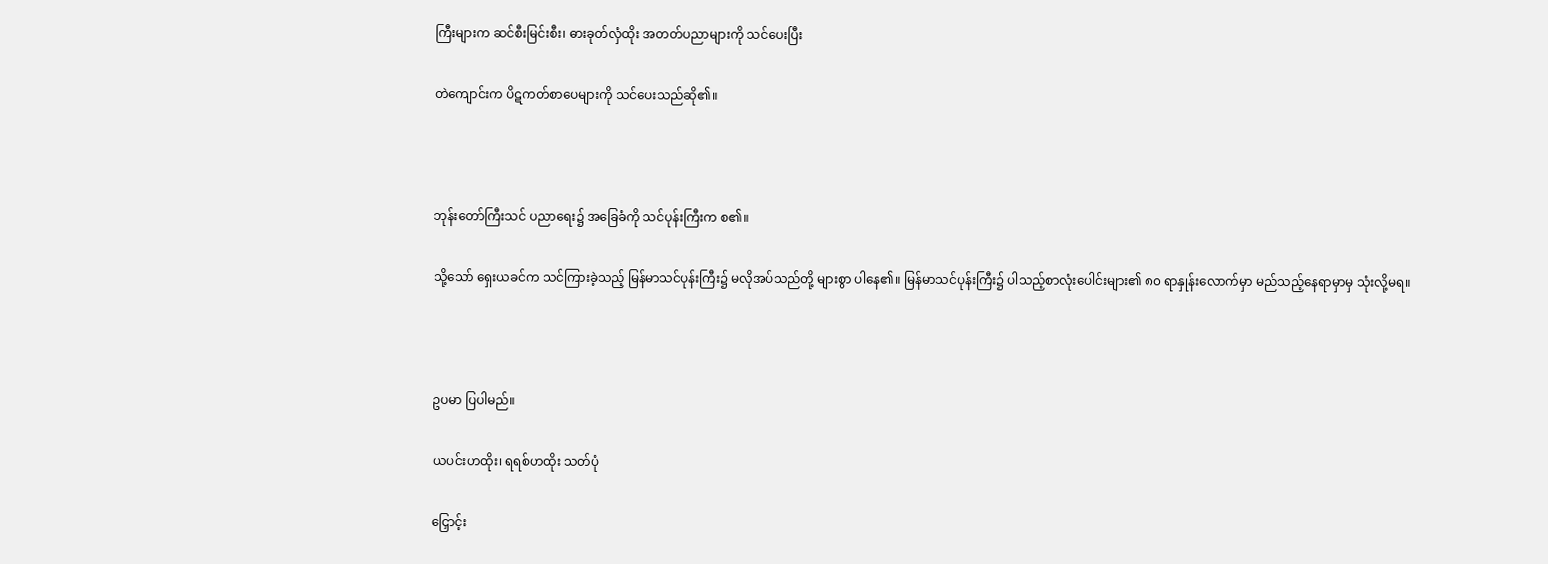ကြီးများက ဆင်စီးမြင်းစီး၊ ဓားခုတ်လှံထိုး အတတ်ပညာများကို သင်ပေးပြီး

တဲကျောင်းက ပိဋကတ်စာပေများကို သင်ပေးသည်ဆို၏။



ဘုန်းတော်ကြီးသင် ပညာရေး၌ အခြေခံကို သင်ပုန်းကြီးက စ၏။

သို့သော် ရှေးယခင်က သင်ကြားခဲ့သည့် မြန်မာသင်ပုန်းကြီး၌ မလိုအပ်သည်တို့ များစွာ ပါနေ၏။ မြန်မာသင်ပုန်းကြီး၌ ပါသည့်စာလုံးပေါင်းများ၏ ၈၀ ရာနှုန်းလောက်မှာ မည်သည့်နေရာမှာမှ သုံးလို့မရ။



ဥပမာ ပြပါမည်။

ယပင်းဟထိုး၊ ရရစ်ဟထိုး သတ်ပုံ

ငြှောင့်း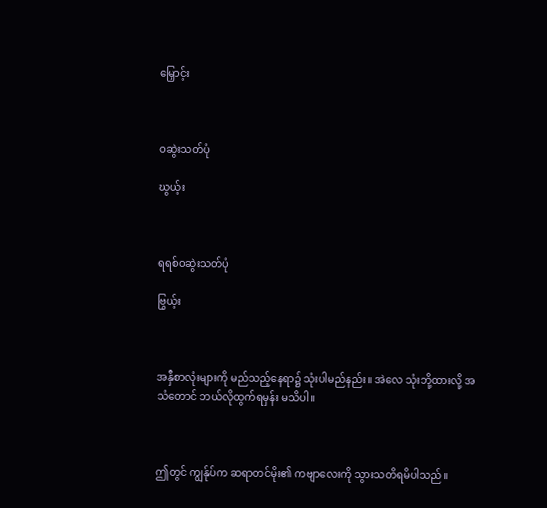မြှောင့်း



ဝဆွဲးသတ်ပုံ

ဃွယ့်း



ရရစ်ဝဆွဲးသတ်ပုံ

ဗြွယ့်း



အနှီစာလုံးများကို မည်သည့်နေရာ၌ သုံးပါမည်နည်း။ အဲလေ သုံးဘို့ထားလို့ အသံတောင် ဘယ်လိုထွက်ရမှန်း မသိပါ။



ဤတွင် ကျွန်ုပ်က ဆရာတင်မိုး၏ ကဗျာလေးကို သွားသတိရမိပါသည်။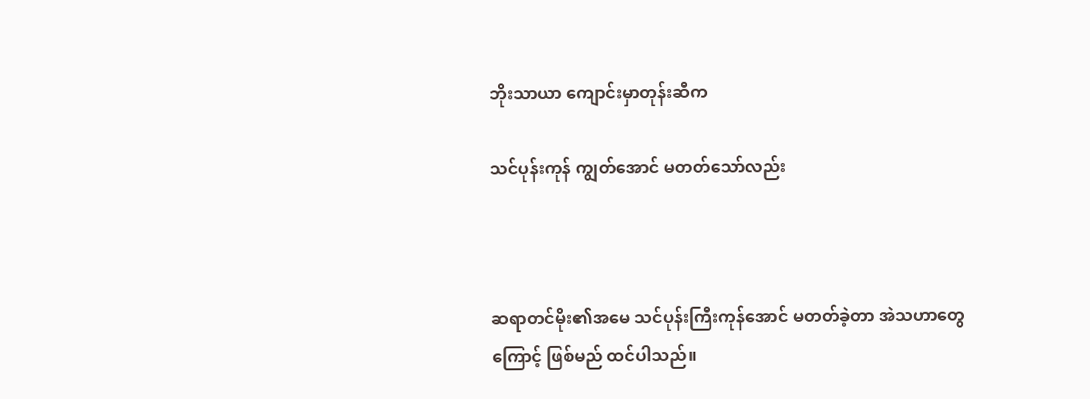ဘိုးသာယာ ကျောင်းမှာတုန်းဆီက

သင်ပုန်းကုန် ကျွတ်အောင် မတတ်သော်လည်း



ဆရာတင်မိုး၏အမေ သင်ပုန်းကြီးကုန်အောင် မတတ်ခဲ့တာ အဲသဟာတွေကြောင့် ဖြစ်မည် ထင်ပါသည်။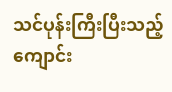သင်ပုန်းကြီးပြီးသည့် ကျောင်း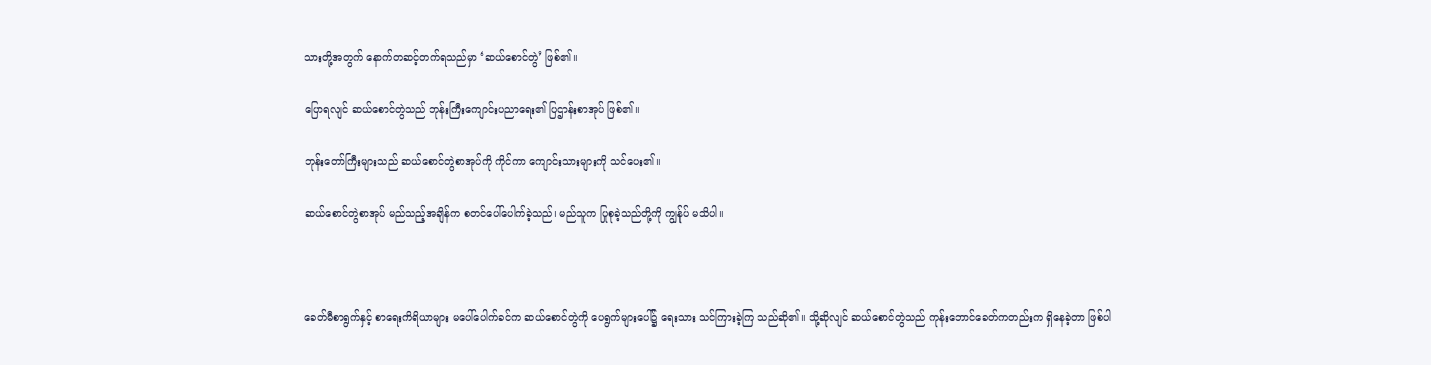သားတို့အတွက် နောက်တဆင့်တက်ရသည်မှာ ‘ဆယ်စောင်တွဲ’ ဖြစ်၏။

ပြောရလျင် ဆယ်စောင်တွဲသည် ဘုန်းကြီးကျောင်းပညာရေး၏ ပြဌာန်းစာအုပ် ဖြစ်၏။

ဘုန်းတော်ကြီးများသည် ဆယ်စောင်တွဲစာအုပ်ကို ကိုင်ကာ ကျောင်းသားများကို သင်ပေး၏။

ဆယ်စောင်တွဲစာအုပ် မည်သည့်အချိန်က စတင်ပေါ်ပေါက်ခဲ့သည်၊ မည်သူက ပြုစုခဲ့သည်တို့ကို ကျွန်ုပ် မသိပါ။



ခေတ်မီစာရွက်နှင့် စာရေးကိရိယာများ မပေါ်ပေါက်ခင်က ဆယ်စောင်တွဲကို ပေရွက်များပေါ်၌ ရေးသား သင်ကြားခဲ့ကြ သည်ဆို၏။ သို့ဆိုလျင် ဆယ်စောင်တွဲသည် ကုန်းဘောင်ခေတ်ကတည်းက ရှိနေခဲ့တာ ဖြစ်ပါ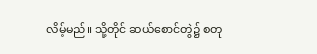လိမ့်မည်။ သို့တိုင် ဆယ်စောင်တွဲ၌ စတု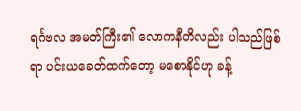ရင်္ဂဗလ အမတ်ကြီး၏ လောကနီတိလည်း ပါသည်ဖြစ်ရာ ပင်းယခေတ်ထက်တော့ မစောနိုင်ဟု ခန့်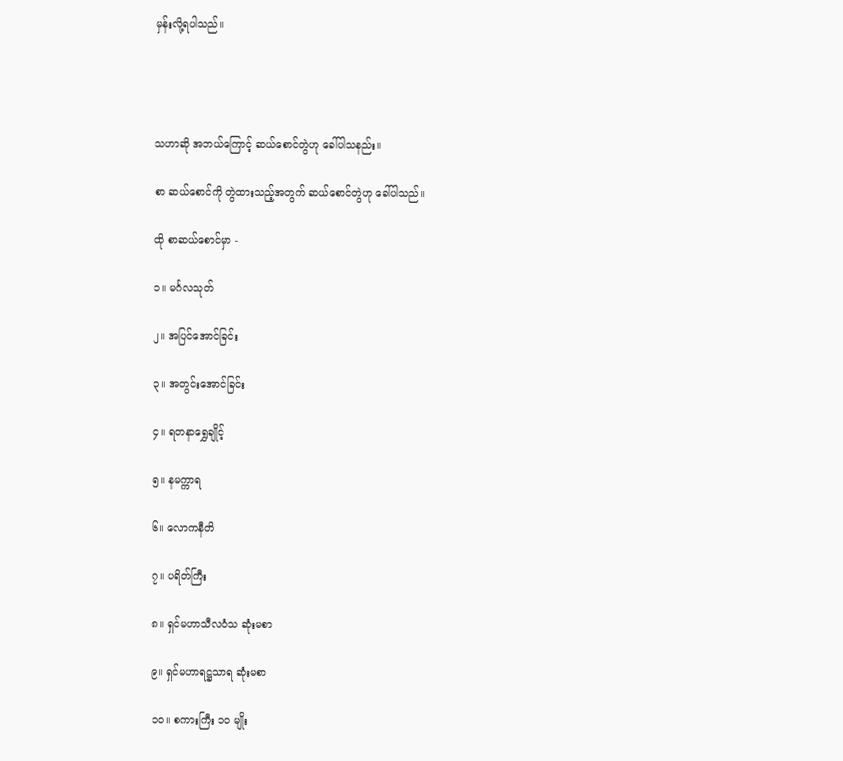မှန်းလို့ရပါသည်။




သဟာဆို အဘယ်ကြောင့် ဆယ်စောင်တွဲဟု ခေါ်ပါသနည်း။

စာ ဆယ်စောင်ကို တွဲထားသည့်အတွက် ဆယ်စောင်တွဲဟု ခေါ်ပါသည်။

ထို စာဆယ်စောင်မှာ -

၁။ မင်္ဂလသုတ်

၂။ အပြင်အောင်ခြင်း

၃။ အတွင်းအောင်ခြင်း

၄။ ရတနာရွှေချိုင့်

၅။ နမက္ကာရ

၆။ လောကနီတိ

၇။ ပရိတ်ကြီး

၈။ ရှင်မဟာသီလဝံသ ဆုံးမစာ

၉။ ရှင်မဟာရဋ္ဌသာရ ဆုံးမစာ

၁၀။ စကားကြီး ၁၀ မျိုး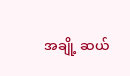အချို့ ဆယ်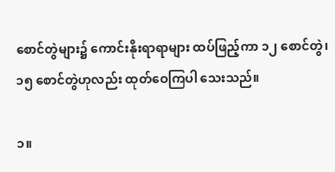စောင်တွဲများ၌ ကောင်းနိုးရာရာများ ထပ်ဖြည့်ကာ ၁၂ စောင်တွဲ၊ ၁၅ စောင်တွဲဟုလည်း ထုတ်ဝေကြပါ သေးသည်။

၁။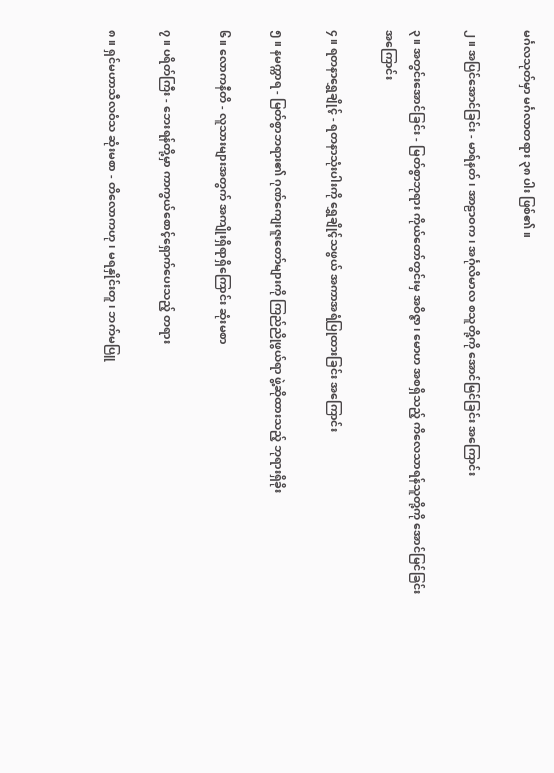မင်္ဂလသုတ်မှာ မင်္ဂလာတရား ၃၈ ပါး ဖြစ်၏။

၂။ အပြင်အောင်ခြင်း - မာရ်နတ်၊ အာဠာဝက၊ အင်္ဂုလိမာလ စသူတို့ကို အောင်မြင်ခြင်း အကြောင်း

၃။ အတွင်းအောင်ခြင်း - မြတ်စွာဘုရား ကိုယ်တော်တွင်းမှ အဝိဇ္ဇာ၊ မောဟ အစရှိသည့် ကိလေသာရန်သူတို့ကို အောင်မြင်ခြင်း အကြောင်း

၄။ ရတနာရွှေချိုင့် - ရတနာသုံးပါးကို ရွှေချိုင့်သဖွယ် အကာအရံပြုထားခြင်း အကြောင်း

၅။ နမက္ကာရ - မြတ်စွာဘရား၏ ဂုဏ်ကျေးဇူးတော်များကို ကြည်ညိုဖွယ်ရာ ဖွဲ့ဆိုထားသည့် ဘုရားရှိခိုး

၆။ လောကနီတိ - လူသားများအတွက် အကျိုးရှိရာရှိကြောင်း ဆုံးမစာ

၇။ ပရိတ်ကြီး - ဘေးရန်တို့မှာ ကာကွယ်စောင့်ရှောက်ပေးသည့် တရား

၈။ ရှင်မဟာသီလဝံသ ဆုံးမစာ - တိလောကဟု၊ မရနှိုင်းတူ၊ ဘက်မပြူ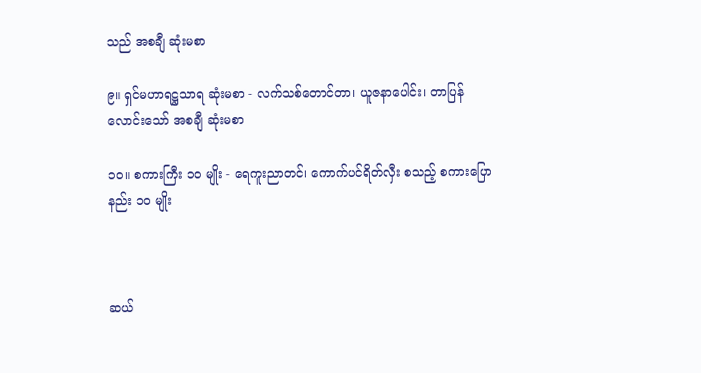သည် အစချီ ဆုံးမစာ

၉။ ရှင်မဟာရဋ္ဌသာရ ဆုံးမစာ - လက်သစ်တောင်တာ၊ ယူဇနာပေါင်း၊ တာပြန်လောင်းသော် အစချီ ဆုံးမစာ

၁၀။ စကားကြီး ၁၀ မျိုး - ရေကူးညာတင်၊ ကောက်ပင်ရိတ်လှီး စသည့် စကားပြောနည်း ၁၀ မျိုး



ဆယ်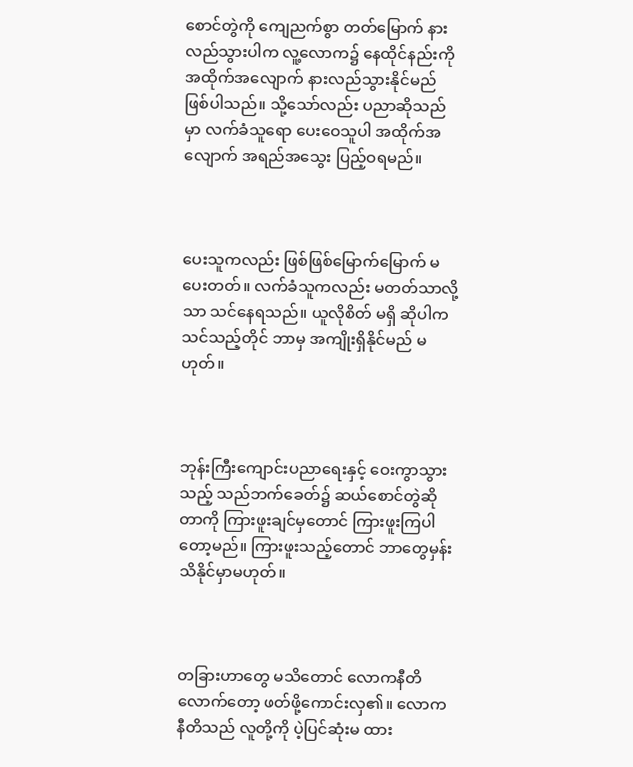စောင်တွဲကို ကျေညက်စွာ တတ်မြောက် နားလည်သွားပါက လူ့လောက၌ နေထိုင်နည်းကို အထိုက်အလျောက် နားလည်သွားနိုင်မည် ဖြစ်ပါသည်။ သို့သော်လည်း ပညာဆိုသည်မှာ လက်ခံသူရော ပေးဝေသူပါ အထိုက်အလျောက် အရည်အသွေး ပြည့်ဝရမည်။



ပေးသူကလည်း ဖြစ်ဖြစ်မြောက်မြောက် မပေးတတ်။ လက်ခံသူကလည်း မတတ်သာလို့သာ သင်နေရသည်။ ယူလိုစိတ် မရှိ ဆိုပါက သင်သည့်တိုင် ဘာမှ အကျိုးရှိနိုင်မည် မဟုတ်။



ဘုန်းကြီးကျောင်းပညာရေးနှင့် ဝေးကွာသွားသည့် သည်ဘက်ခေတ်၌ ဆယ်စောင်တွဲဆိုတာကို ကြားဖူးချင်မှတောင် ကြားဖူးကြပါတော့မည်။ ကြားဖူးသည့်တောင် ဘာတွေမှန်း သိနိုင်မှာမဟုတ်။



တခြားဟာတွေ မသိတောင် လောကနီတိလောက်တော့ ဖတ်ဖို့ကောင်းလှ၏။ လောကနီတိသည် လူတို့ကို ပဲ့ပြင်ဆုံးမ ထား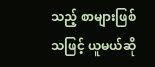သည့် စာများဖြစ်သဖြင့် ယူမယ်ဆို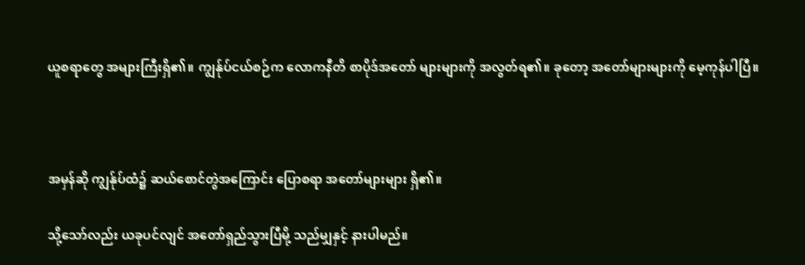ယူစရာတွေ အများကြီးရှိ၏။ ကျွန်ုပ်ငယ်စဉ်က လောကနီတိ စာပိုဒ်အတော် များများကို အလွတ်ရ၏။ ခုတော့ အတော်များများကို မေ့ကုန်ပါပြီ။



အမှန်ဆို ကျွန်ုပ်ထံ၌ ဆယ်စောင်တွဲအကြောင်း ပြောစရာ အတော်များများ ရှိ၏။

သို့သော်လည်း ယခုပင်လျင် အတော်ရှည်သွားပြီမို့ သည်မျှနှင့် နားပါမည်။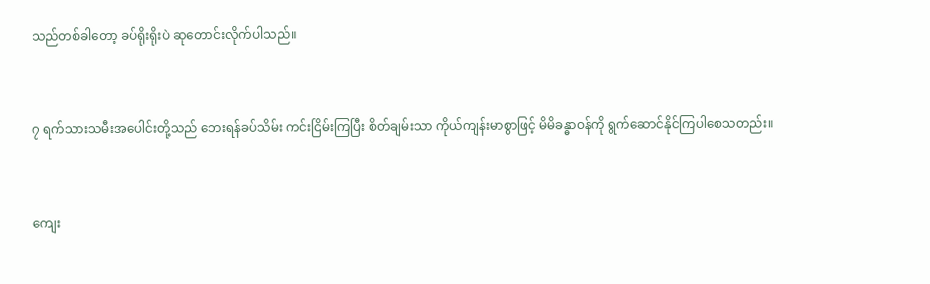သည်တစ်ခါတော့ ခပ်ရိုးရိုးပဲ ဆုတောင်းလိုက်ပါသည်။



၇ ရက်သားသမီးအပေါင်းတို့သည် ဘေးရန်ခပ်သိမ်း ကင်းငြိမ်းကြပြီး စိတ်ချမ်းသာ ကိုယ်ကျန်းမာစွာဖြင့် မိမိခန္ဓာဝန်ကို ရွက်ဆောင်နိုင်ကြပါစေသတည်း။



ကျေး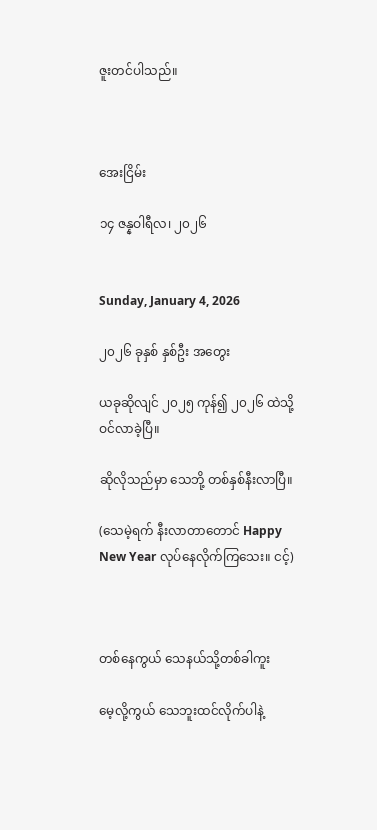ဇူးတင်ပါသည်။



အေးငြိမ်း

၁၄ ဇန္နဝါရီလ၊ ၂၀၂၆


Sunday, January 4, 2026

၂၀၂၆ ခုနှစ် နှစ်ဦး အတွေး

ယခုဆိုလျင် ၂၀၂၅ ကုန်၍ ၂၀၂၆ ထဲသို့ ဝင်လာခဲ့ပြီ။

ဆိုလိုသည်မှာ သေဘို့ တစ်နှစ်နီးလာပြီ။

(သေမဲ့ရက် နီးလာတာတောင် Happy New Year လုပ်နေလိုက်ကြသေး။ ငင့်)



တစ်နေကွယ် သေနယ်သို့တစ်ခါကူး

မေ့လို့ကွယ် သေဘူးထင်လိုက်ပါနဲ့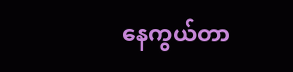နေကွယ်တာ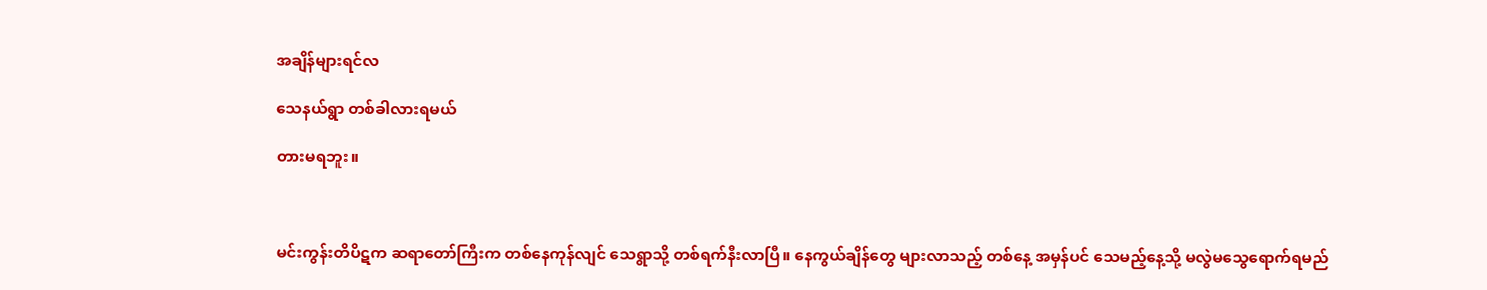အချိန်များရင်လ

သေနယ်ရွာ တစ်ခါလားရမယ်

တားမရဘူး။



မင်းကွန်းတိပိဋက ဆရာတော်ကြီးက တစ်နေကုန်လျင် သေရွာသို့ တစ်ရက်နီးလာပြီ။ နေကွယ်ချိန်တွေ များလာသည့် တစ်နေ့ အမှန်ပင် သေမည့်နေ့သို့ မလွဲမသွေရောက်ရမည်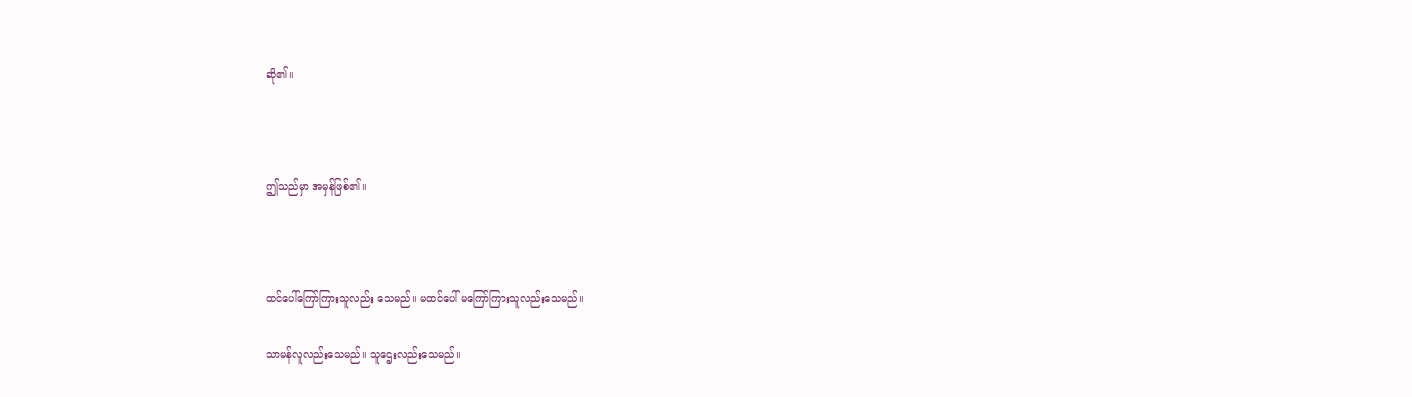ဆို၏။



ဤသည်မှာ အမှန်ဖြစ်၏။



ထင်ပေါ်ကြော်ကြားသူလည်း သေမည်။ မထင်ပေါ် မကြော်ကြားသူလည်းသေမည်။

သာမန်လူလည်းသေမည်။ သူဌေးလည်းသေမည်။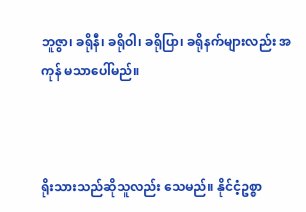ဘူဇွာ၊ ခရိုနီ၊ ခရိုဝါ၊ ခရိုပြာ၊ ခရိုနက်များလည်း အကုန် မသာပေါ်မည်။



ရိုးသားသည်ဆိုသူလည်း သေမည်။ နိုင်ငံ့ဥစ္စာ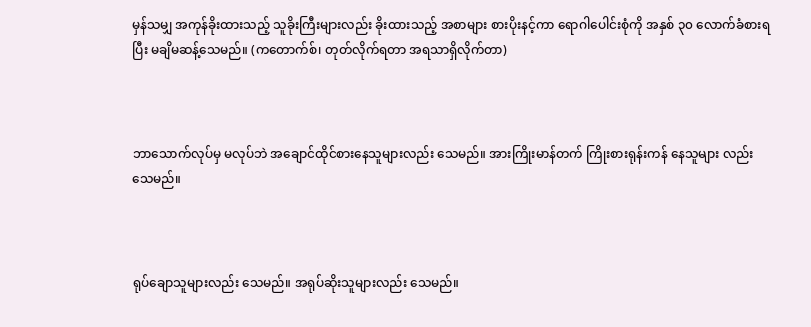မှန်သမျှ အကုန်ခိုးထားသည့် သူခိုးကြီးများလည်း ခိုးထားသည့် အစာများ စားပိုးနင့်ကာ ရောဂါပေါင်းစုံကို အနှစ် ၃၀ လောက်ခံစားရပြီး မချိမဆန့်သေမည်။ (ကတောက်စ်၊ တုတ်လိုက်ရတာ အရသာရှိလိုက်တာ)



ဘာသောက်လုပ်မှ မလုပ်ဘဲ အချောင်ထိုင်စားနေသူများလည်း သေမည်။ အားကြိုးမာန်တက် ကြိုးစားရုန်းကန် နေသူများ လည်း သေမည်။



ရုပ်ချောသူများလည်း သေမည်။ အရုပ်ဆိုးသူများလည်း သေမည်။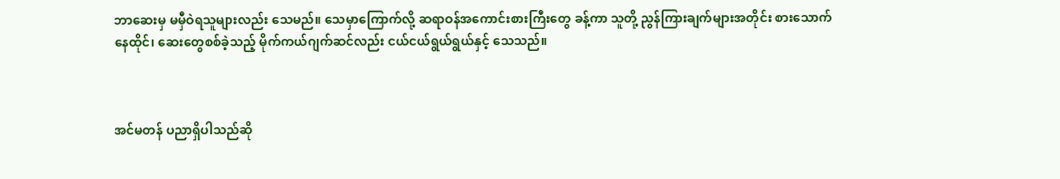ဘာဆေးမှ မမှီဝဲရသူများလည်း သေမည်။ သေမှာကြောက်လို့ ဆရာဝန်အကောင်းစားကြီးတွေ ခန့်ကာ သူတို့ ညွန်ကြားချက်များအတိုင်း စားသောက်နေထိုင်၊ ဆေးတွေစစ်ခဲ့သည့် မိုက်ကယ်ဂျက်ဆင်လည်း ငယ်ငယ်ရွယ်ရွယ်နှင့် သေသည်။



အင်မတန် ပညာရှိပါသည်ဆို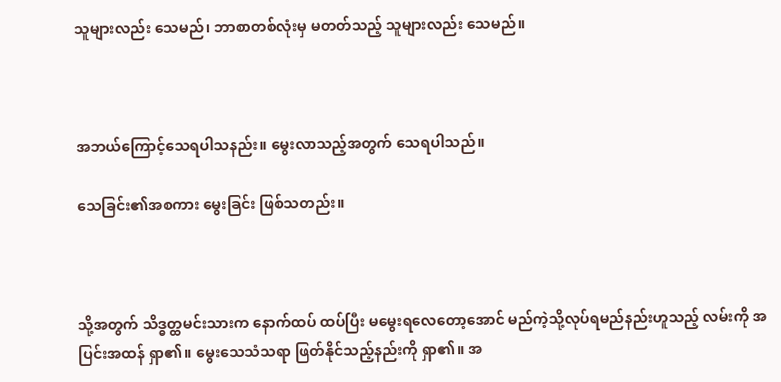သူများလည်း သေမည်၊ ဘာစာတစ်လုံးမှ မတတ်သည့် သူများလည်း သေမည်။



အဘယ်ကြောင့်သေရပါသနည်း။ မွေးလာသည့်အတွက် သေရပါသည်။

သေခြင်း၏အစကား မွေးခြင်း ဖြစ်သတည်း။



သို့အတွက် သိဒ္ဓတ္ထမင်းသားက နောက်ထပ် ထပ်ပြီး မမွေးရလေတော့အောင် မည်ကဲ့သို့လုပ်ရမည်နည်းဟူသည့် လမ်းကို အပြင်းအထန် ရှာ၏။ မွေးသေသံသရာ ဖြတ်နိုင်သည့်နည်းကို ရှာ၏။ အ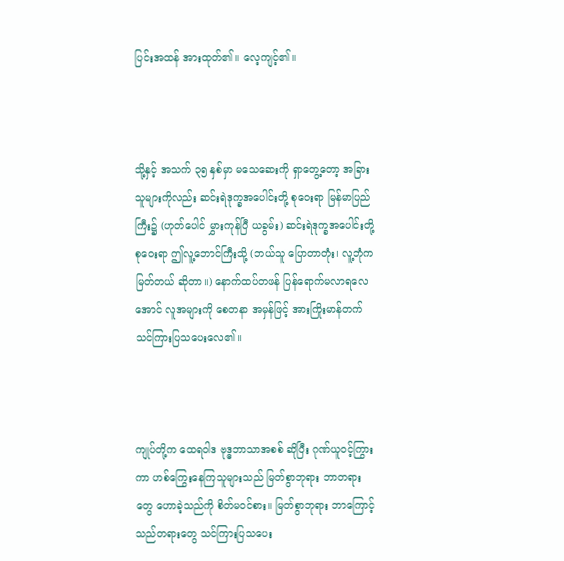ပြင်းအထန် အားထုတ်၏။ လေ့ကျင့်၏။



သို့နှင့် အသက် ၃၅ နှစ်မှာ မသေဆေးကို ရှာတွေ့တော့ အခြားသူများကိုလည်း ဆင်းရဲဒုက္ခအပေါင်းတို့ စုဝေးရာ မြန်မာပြည်ကြီး၌ (ဟုတ်ပေါင် မွှားကုန်ပြီ ယခွမ်း) ဆင်းရဲဒုက္ခအပေါင်းတို့ စုဝေးရာ ဤလူ့ဘောင်ကြီးသို့ (ဘယ်သူ ပြောတာတုံး၊ လူ့ဘုံက မြတ်တယ် ဆိုတာ။) နောက်ထပ်တဖန် ပြန်ရောက်မလာရလေအောင် လူအများကို စေတနာ အမှန်ဖြင့် အားကြိုးမာန်တက် သင်ကြားပြသပေးလေ၏။



ကျုပ်တို့က ထေရဝါဒ ဗုဒ္ဓဘာသာအစစ် ဆိုပြီး ဂုဏ်ယူဝင့်ကြွားကာ ဟစ်ကြွေးနေကြသူများသည် မြတ်စွာဘုရား ဘာတရားတွေ ဟောခဲ့သည်ကို စိတ်မဝင်စား။ မြတ်စွာဘုရား ဘာကြောင့် သည်တရားတွေ သင်ကြားပြသပေး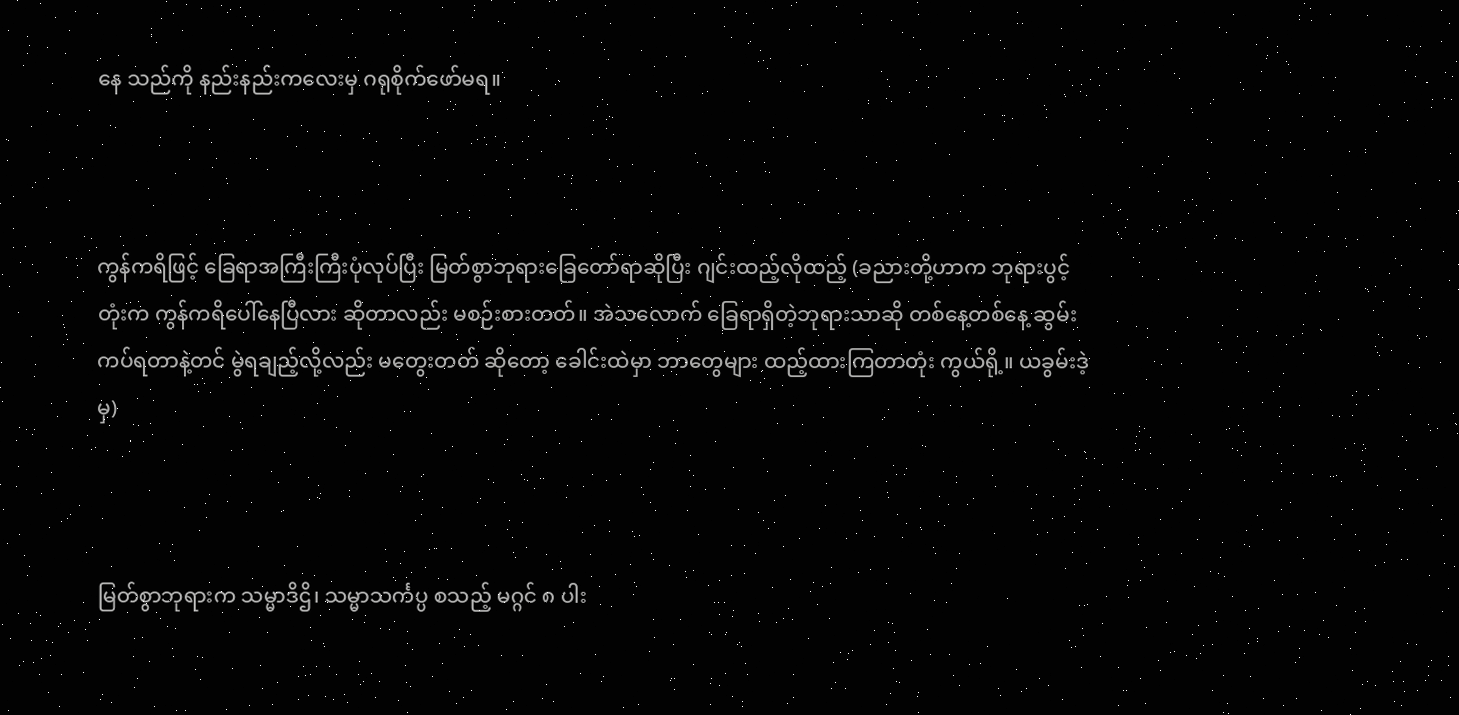နေ သည်ကို နည်းနည်းကလေးမှ ဂရုစိုက်ဖော်မရ။



ကွန်ကရိဖြင့် ခြေရာအကြီးကြီးပုံလုပ်ပြီး မြတ်စွာဘုရားခြေတော်ရာဆိုပြီး ဂျင်းထည့်လိုထည့် (ခညားတို့ဟာက ဘုရားပွင့်တုံးက ကွန်ကရိပေါ်နေပြီလား ဆိုတာလည်း မစဉ်းစားတတ်။ အဲသလောက် ခြေရာရှိတဲ့ဘုရားသာဆို တစ်နေ့တစ်နေ့ ဆွမ်းကပ်ရတာနဲ့တင် မွဲရချည့်လို့လည်း မတွေးတတ် ဆိုတော့ ခေါင်းထဲမှာ ဘာတွေများ ထည့်ထားကြတာတုံး ကွယ်ရို့။ ယခွမ်းဒဲ့မှ)



မြတ်စွာဘုရားက သမ္မာဒိဌိ၊ သမ္မာသင်္ကပ္ပ စသည့် မဂ္ဂင် ၈ ပါး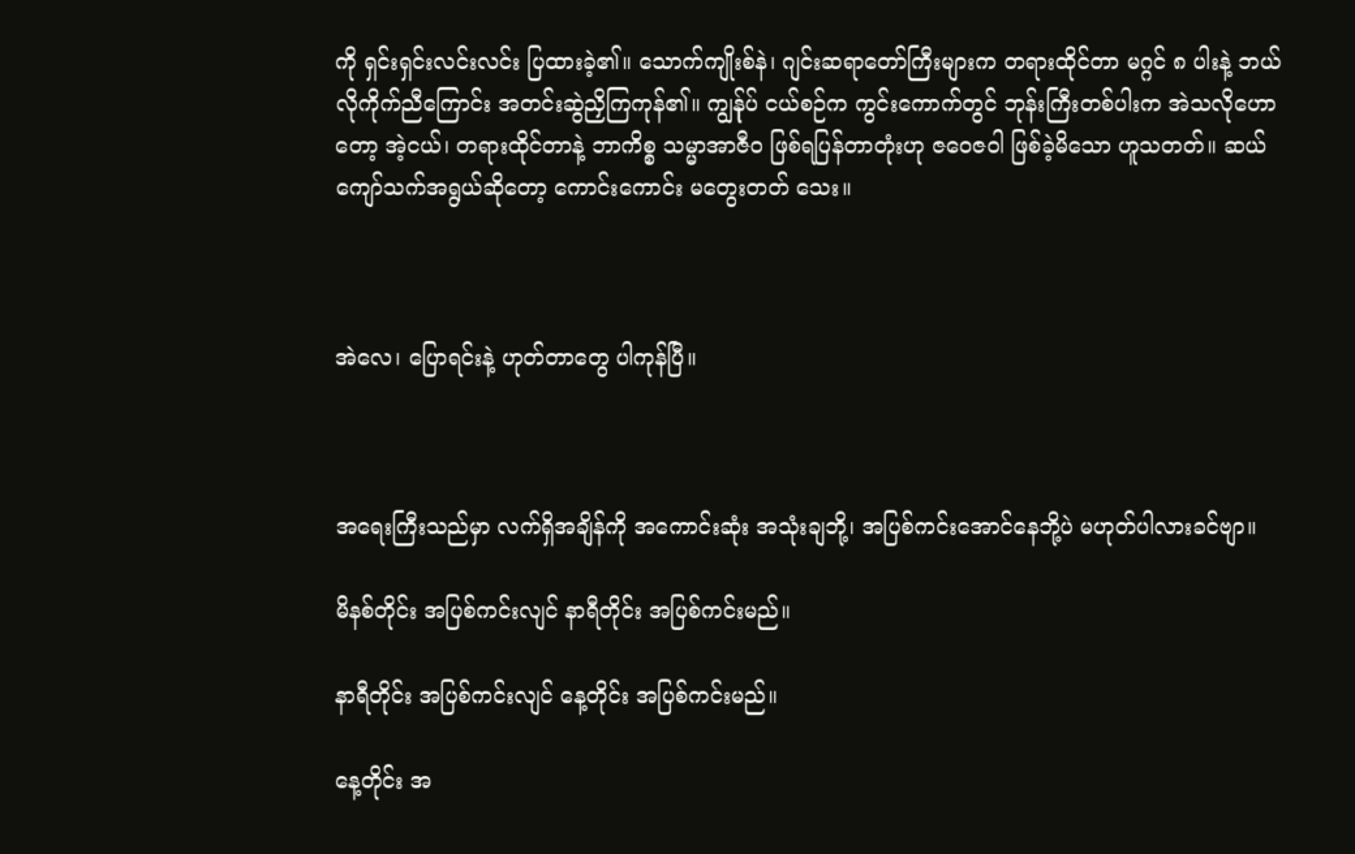ကို ရှင်းရှင်းလင်းလင်း ပြထားခဲ့၏။ သောက်ကျိုးစ်နဲ၊ ဂျင်းဆရာတော်ကြီးများက တရားထိုင်တာ မဂ္ဂင် ၈ ပါးနဲ့ ဘယ်လိုကိုက်ညီကြောင်း အတင်းဆွဲညှိကြကုန်၏။ ကျွန်ုပ် ငယ်စဉ်က ကွင်းကောက်တွင် ဘုန်းကြီးတစ်ပါးက အဲသလိုဟောတော့ အဲ့ငယ်၊ တရားထိုင်တာနဲ့ ဘာကိစ္စ သမ္မာအာဇီဝ ဖြစ်ရပြန်တာတုံးဟု ဇဝေဇဝါ ဖြစ်ခဲ့မိသော ဟူသတတ်။ ဆယ်ကျော်သက်အရွယ်ဆိုတော့ ကောင်းကောင်း မတွေးတတ် သေး။



အဲလေ၊ ပြောရင်းနဲ့ ဟုတ်တာတွေ ပါကုန်ပြီ။



အရေးကြီးသည်မှာ လက်ရှိအချိန်ကို အကောင်းဆုံး အသုံးချဘို့၊ အပြစ်ကင်းအောင်နေဘို့ပဲ မဟုတ်ပါလားခင်ဗျာ။

မိနစ်တိုင်း အပြစ်ကင်းလျင် နာရီတိုင်း အပြစ်ကင်းမည်။

နာရီတိုင်း အပြစ်ကင်းလျင် နေ့တိုင်း အပြစ်ကင်းမည်။

နေ့တိုင်း အ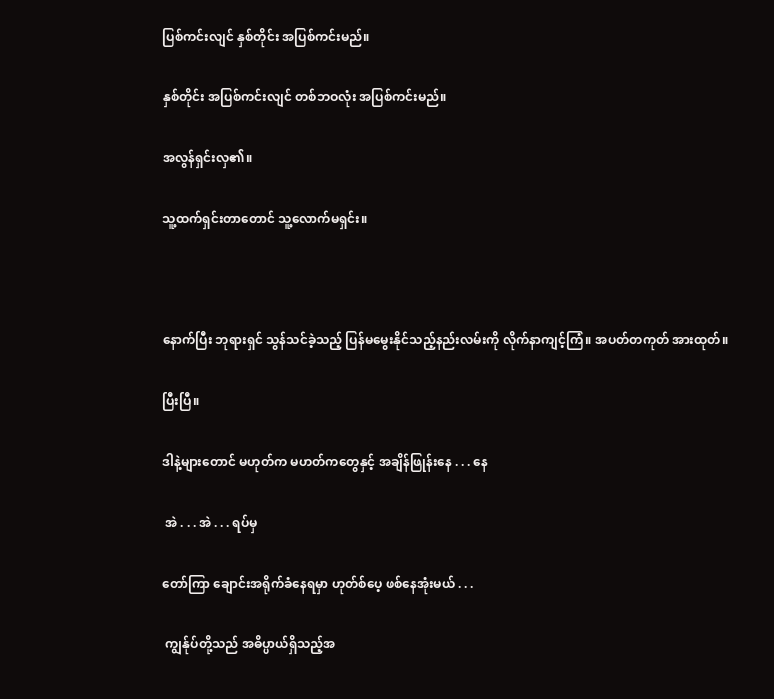ပြစ်ကင်းလျင် နှစ်တိုင်း အပြစ်ကင်းမည်။

နှစ်တိုင်း အပြစ်ကင်းလျင် တစ်ဘဝလုံး အပြစ်ကင်းမည်။

အလွန်ရှင်းလှ၏။

သူ့ထက်ရှင်းတာတောင် သူ့လောက်မရှင်း။



နောက်ပြီး ဘုရားရှင် သွန်သင်ခဲ့သည့် ပြန်မမွေးနိုင်သည့်နည်းလမ်းကို လိုက်နာကျင့်ကြံ။ အပတ်တကုတ် အားထုတ်။

ပြီးပြီ။

ဒါနဲ့များတောင် မဟုတ်က မဟတ်ကတွေနှင့် အချိန်ဖြုန်းနေ . . . နေ

 အဲ . . . အဲ . . . ရပ်မှ

တော်ကြာ ချောင်းအရိုက်ခံနေရမှာ ဟုတ်စ်ပေ့ ဖစ်နေအုံးမယ် . . .

 ကျွန်ုပ်တို့သည် အဓိပ္ပာယ်ရှိသည့်အ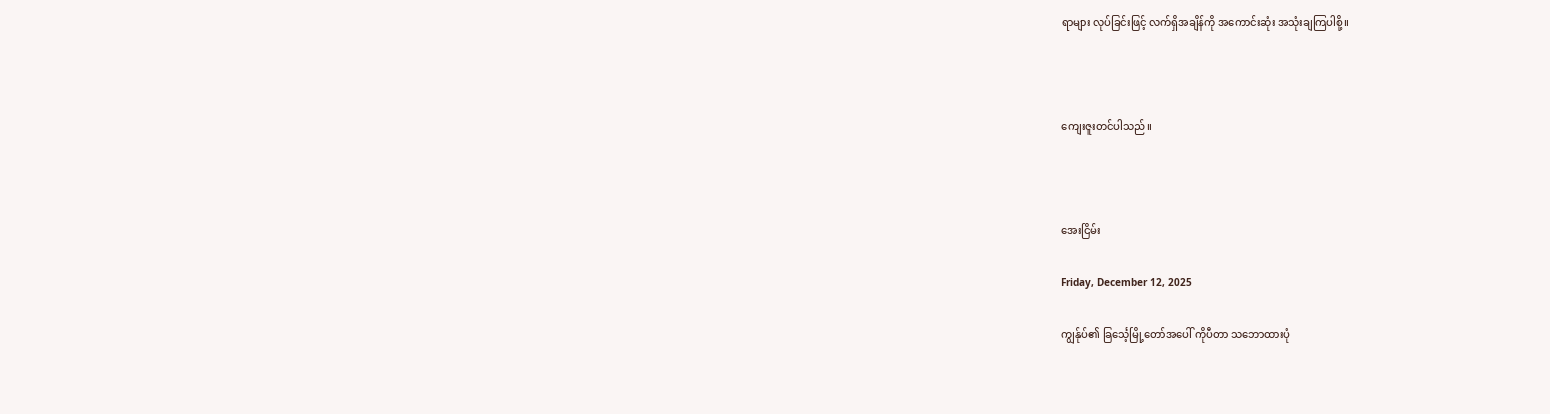ရာများ လုပ်ခြင်းဖြင့် လက်ရှိအချိန်ကို အကောင်းဆုံး အသုံးချကြပါစို့။



ကျေးဇူးတင်ပါသည်။



အေးငြိမ်း

Friday, December 12, 2025

ကျွန်ုပ်၏ ခြင်္သေ့မြို့တော်အပေါ် ကိုပီတာ သဘောထားပုံ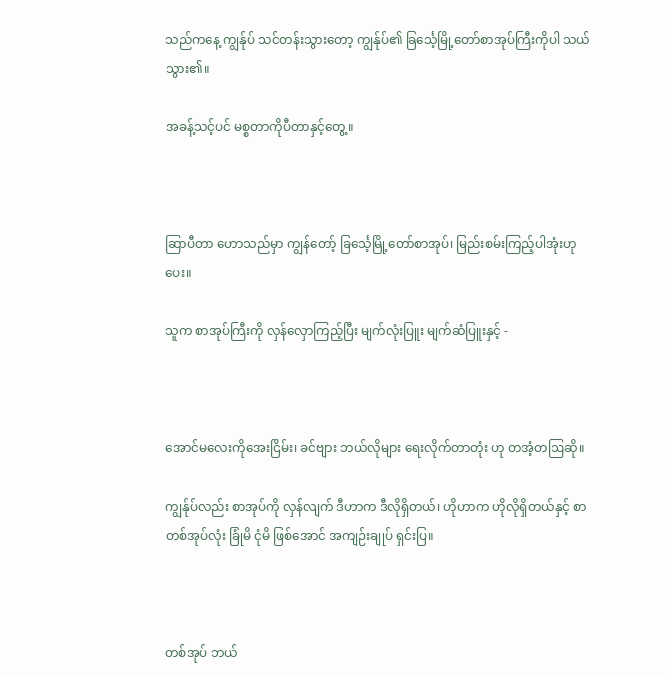သည်ကနေ့ ကျွန်ုပ် သင်တန်းသွားတော့ ကျွန်ုပ်၏ ခြင်္သေ့မြို့တော်စာအုပ်ကြီးကိုပါ သယ်သွား၏။

အခန့်သင့်ပင် မစ္စတာကိုပီတာနှင့်တွေ့။



ဆြာပီတာ ဟောသည်မှာ ကျွန်တော့် ခြင်္သေ့မြို့တော်စာအုပ်၊ မြည်းစမ်းကြည့်ပါအုံးဟု ပေး။

သူက စာအုပ်ကြီးကို လှန်လှောကြည့်ပြီး မျက်လုံးပြူး မျက်ဆံပြူးနှင့် -



အောင်မလေးကိုအေးငြိမ်း၊ ခင်ဗျား ဘယ်လိုများ ရေးလိုက်တာတုံး ဟု တအံ့တဩဆို။

ကျွန်ုပ်လည်း စာအုပ်ကို လှန်လျက် ဒီဟာက ဒီလိုရှိတယ်၊ ဟိုဟာက ဟိုလိုရှိတယ်နှင့် စာတစ်အုပ်လုံး ခြုံမိ ငုံမိ ဖြစ်အောင် အကျဉ်းချုပ် ရှင်းပြ။



တစ်အုပ် ဘယ်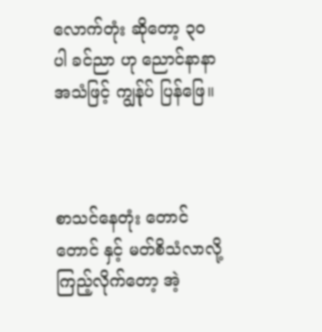လောက်တုံး ဆိုတော့ ၃၀ ပါ ခင်ညာ ဟု ညောင်နာနာ အသံဖြင့် ကျွန်ုပ် ပြန်ဖြေ။



စာသင်နေတုံး တောင် တောင် နှင့် မတ်စိသံလာလို့ ကြည့်လိုက်တော့ အဲ့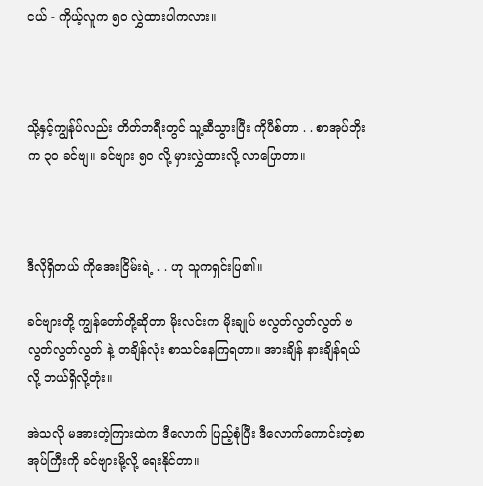ငယ် - ကိုယ့်လူက ၅၀ လွှဲထားပါကလား။



သို့နှင့်ကျွန်ုပ်လည်း တိတ်ဘရီးတွင် သူ့ဆီသွားပြီး ကိုပီစ်တာ . . စာအုပ်ဘိုးက ၃၀ ခင်ဗျ။ ခင်ဗျား ၅၀ လို့ မှားလွှဲထားလို့ လာပြောတာ။



ဒီလိုရှိတယ် ကိုအေးငြိမ်းရဲ့ . . ဟု သူကရှင်းပြ၏။

ခင်ဗျားတို့ ကျွန်တော်တို့ဆိုတာ မိုးလင်းက မိုးချုပ် ဗလွတ်လွတ်လွတ် ဗလွတ်လွတ်လွတ် နဲ့ တချိန်လုံး စာသင်နေကြရတာ။ အားချိန် နားချိန်ရယ်လို့ ဘယ်ရှိလို့တုံး။

အဲသလို မအားတဲ့ကြားထဲက ဒီလောက် ပြည့်စုံပြီး ဒီလောက်ကောင်းတဲ့စာအုပ်ကြီးကို ခင်ဗျားမို့လို့ ရေးနိုင်တာ။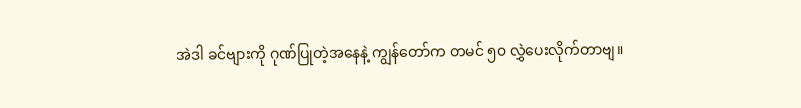အဲဒါ ခင်ဗျားကို ဂုဏ်ပြုတဲ့အနေနဲ့ ကျွန်တော်က တမင် ၅၀ လွှဲပေးလိုက်တာဗျ။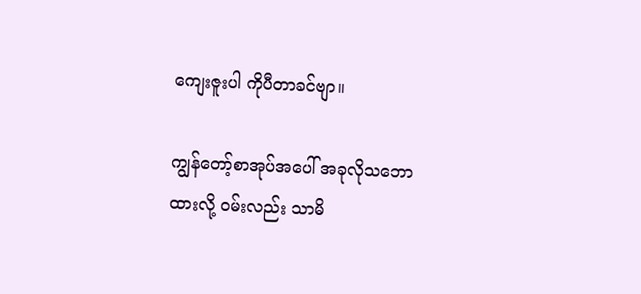ကျေးဇူးပါ ကိုပီတာခင်ဗျာ။

ကျွန်တော့်စာအုပ်အပေါ် အခုလိုသဘောထားလို့ ဝမ်းလည်း သာမိ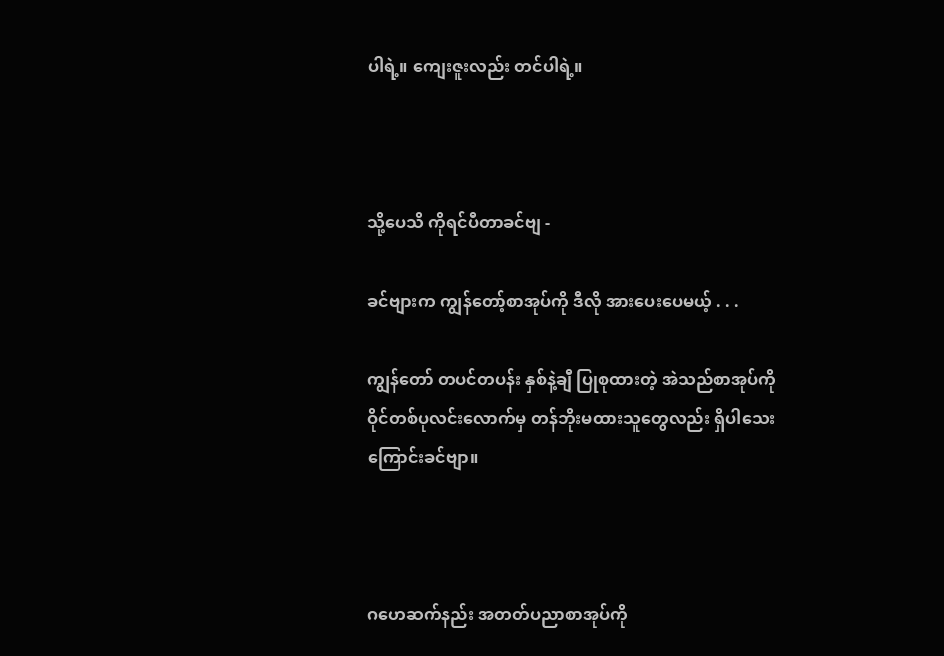ပါရဲ့။ ကျေးဇူးလည်း တင်ပါရဲ့။



သို့ပေသိ ကိုရင်ပီတာခင်ဗျ -

ခင်ဗျားက ကျွန်တော့်စာအုပ်ကို ဒီလို အားပေးပေမယ့် . . .

ကျွန်တော် တပင်တပန်း နှစ်နဲ့ချီ ပြုစုထားတဲ့ အဲသည်စာအုပ်ကို ဝိုင်တစ်ပုလင်းလောက်မှ တန်ဘိုးမထားသူတွေလည်း ရှိပါသေးကြောင်းခင်ဗျာ။



ဂဟေဆက်နည်း အတတ်ပညာစာအုပ်ကို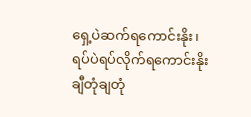ရှေ့ပဲဆက်ရကောင်းနိုး၊ ရပ်ပဲရပ်လိုက်ရကောင်းနိုး ချီတုံချတုံ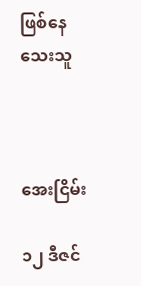ဖြစ်နေသေးသူ



အေးငြိမ်း

၁၂ ဒီဇင်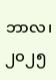ဘာလ၊ ၂၀၂၅